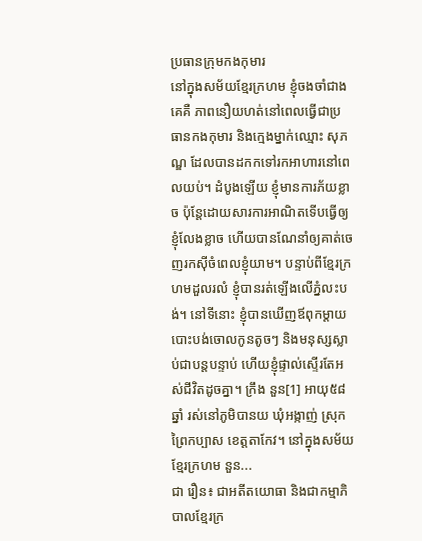ប្រធានក្រុមកងកុមារ
នៅក្នុងសម័យខ្មែរក្រហម ខ្ញុំចងចាំជាងគេគឺ ភាពនឿយហត់នៅពេលធ្វើជាប្រធានកងកុមារ និងក្មេងម្នាក់ឈ្មោះ សុភណ្ឌ ដែលបានដកកទៅរកអាហារនៅពេលយប់។ ដំបូងឡើយ ខ្ញុំមានការភ័យខ្លាច ប៉ុន្តែដោយសារការអាណិតទើបធ្វើឲ្យខ្ញុំលែងខ្លាច ហើយបានណែនាំឲ្យគាត់ចេញរកស៊ីចំពេលខ្ញុំយាម។ បន្ទាប់ពីខ្មែរក្រហមដួលរលំ ខ្ញុំបានរត់ឡើងលើភ្នំលះបង់។ នៅទីនោះ ខ្ញុំបានឃើញឪពុកម្ដាយបោះបង់ចោលកូនតូចៗ និងមនុស្សស្លាប់ជាបន្តបន្ទាប់ ហើយខ្ញុំផ្ទាល់ស្ទើរតែអស់ជីវិតដូចគ្នា។ ក្រឹង នួន[1] អាយុ៥៨ឆ្នាំ រស់នៅភូមិបានយ ឃុំអង្កាញ់ ស្រុកព្រៃកប្បាស ខេត្តតាកែវ។ នៅក្នុងសម័យខ្មែរក្រហម នួន...
ជា រឿន៖ ជាអតីតយោធា និងជាកម្មាភិបាលខ្មែរក្រ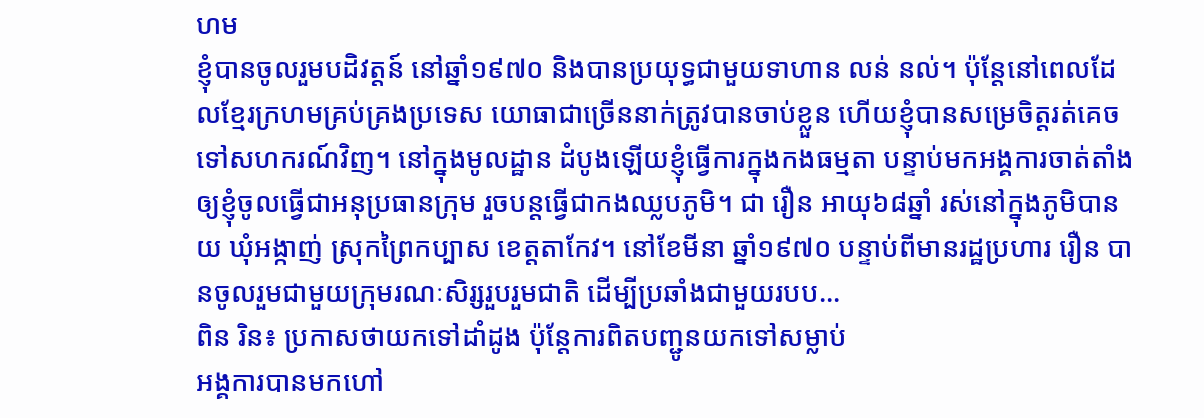ហម
ខ្ញុំបានចូលរួមបដិវត្តន៍ នៅឆ្នាំ១៩៧០ និងបានប្រយុទ្ធជាមួយទាហាន លន់ នល់។ ប៉ុន្តែនៅពេលដែលខ្មែរក្រហមគ្រប់គ្រងប្រទេស យោធាជាច្រើននាក់ត្រូវបានចាប់ខ្លួន ហើយខ្ញុំបានសម្រេចិត្តរត់គេចទៅសហករណ៍វិញ។ នៅក្នុងមូលដ្ឋាន ដំបូងឡើយខ្ញុំធ្វើការក្នុងកងធម្មតា បន្ទាប់មកអង្គការចាត់តាំងឲ្យខ្ញុំចូលធ្វើជាអនុប្រធានក្រុម រួចបន្តធ្វើជាកងឈ្លបភូមិ។ ជា រឿន អាយុ៦៨ឆ្នាំ រស់នៅក្នុងភូមិបានយ ឃុំអង្កាញ់ ស្រុកព្រៃកប្បាស ខេត្តតាកែវ។ នៅខែមីនា ឆ្នាំ១៩៧០ បន្ទាប់ពីមានរដ្ឋប្រហារ រឿន បានចូលរួមជាមួយក្រុមរណៈសិរ្សរួបរួមជាតិ ដើម្បីប្រឆាំងជាមួយរបប...
ពិន រិន៖ ប្រកាសថាយកទៅដាំដូង ប៉ុន្តែការពិតបញ្ជូនយកទៅសម្លាប់
អង្គការបានមកហៅ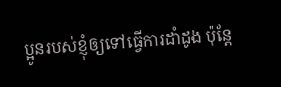ប្អូនរបស់ខ្ញុំឲ្យទៅធ្វើការដាំដូង ប៉ុន្តែ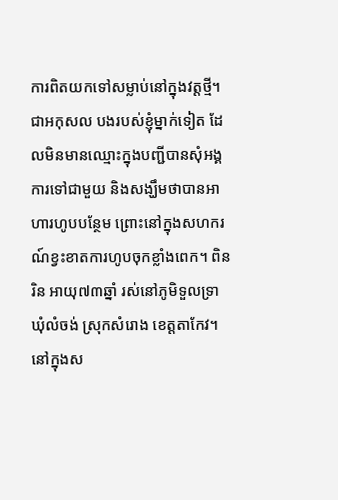ការពិតយកទៅសម្លាប់នៅក្នុងវត្តថ្មី។ ជាអកុសល បងរបស់ខ្ញុំម្នាក់ទៀត ដែលមិនមានឈ្មោះក្នុងបញ្ជីបានសុំអង្គការទៅជាមួយ និងសង្ឃឹមថាបានអាហារហូបបន្ថែម ព្រោះនៅក្នុងសហករណ៍ខ្វះខាតការហូបចុកខ្លាំងពេក។ ពិន រិន អាយុ៧៣ឆ្នាំ រស់នៅភូមិទួលទ្រា ឃុំលំចង់ ស្រុកសំរោង ខេត្តតាកែវ។ នៅក្នុងស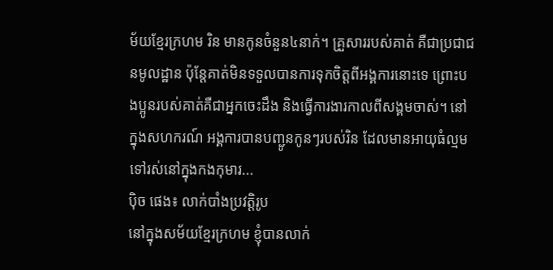ម័យខ្មែរក្រហម រិន មានកូនចំនួន៤នាក់។ គ្រួសាររបស់គាត់ គឺជាប្រជាជនមូលដ្ឋាន ប៉ុន្តែគាត់មិនទទួលបានការទុកចិត្តពីអង្គការនោះទេ ព្រោះបងប្អូនរបស់គាត់គឺជាអ្នកចេះដឹង និងធ្វើការងារកាលពីសង្គមចាស់។ នៅក្នុងសហករណ៍ អង្គការបានបញ្ជូនកូនៗរបស់រិន ដែលមានអាយុធំល្មមទៅរស់នៅក្នុងកងកុមារ...
ប៉ិច ផេង៖ លាក់បាំងប្រវត្តិរូប
នៅក្នុងសម័យខ្មែរក្រហម ខ្ញុំបានលាក់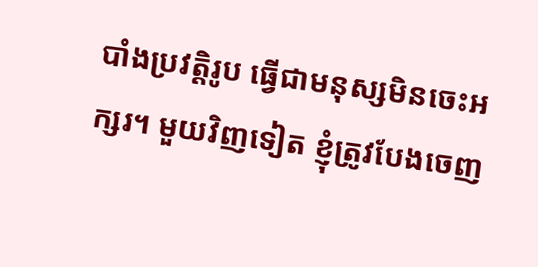បាំងប្រវត្តិរូប ធ្វើជាមនុស្សមិនចេះអក្សរ។ មួយវិញទៀត ខ្ញុំត្រូវបែងចេញ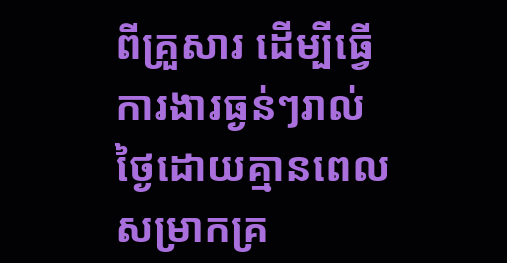ពីគ្រួសារ ដើម្បីធ្វើការងារធ្ងន់ៗរាល់ថ្ងៃដោយគ្មានពេលសម្រាកគ្រ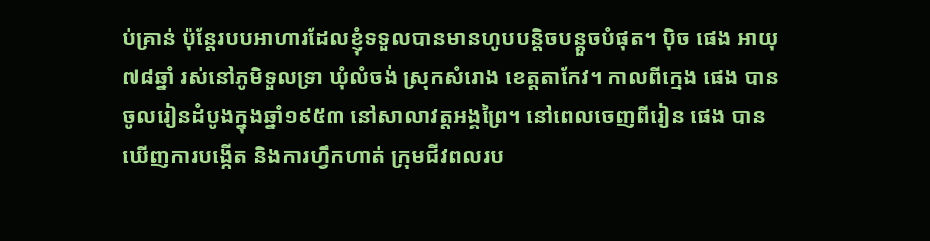ប់គ្រាន់ ប៉ុន្តែរបបអាហារដែលខ្ញុំទទួលបានមានហូបបន្តិចបន្តួចបំផុត។ ប៉ិច ផេង អាយុ៧៨ឆ្នាំ រស់នៅភូមិទួលទ្រា ឃុំលំចង់ ស្រុកសំរោង ខេត្តតាកែវ។ កាលពីក្មេង ផេង បានចូលរៀនដំបូងក្នុងឆ្នាំ១៩៥៣ នៅសាលាវត្តអង្គព្រៃ។ នៅពេលចេញពីរៀន ផេង បានឃើញការបង្កើត និងការហ្វឹកហាត់ ក្រុមជីវពលរប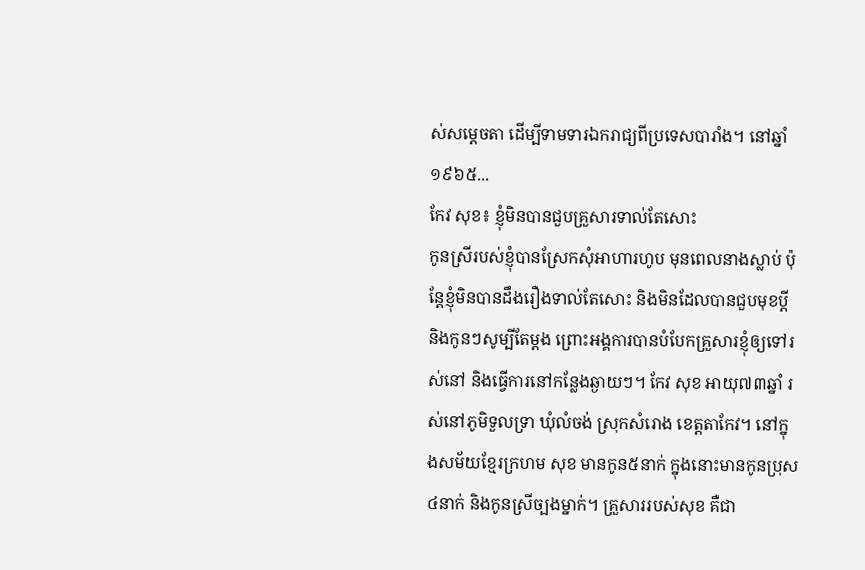ស់សម្ដេចតា ដើម្បីទាមទារឯករាជ្យពីប្រទេសបារាំង។ នៅឆ្នាំ១៩៦៥...
កែវ សុខ៖ ខ្ញុំមិនបានជួបគ្រួសារទាល់តែសោះ
កូនស្រីរបស់ខ្ញុំបានស្រែកសុំអាហារហូប មុនពេលនាងស្លាប់ ប៉ុន្តែខ្ញុំមិនបានដឹងរឿងទាល់តែសោះ និងមិនដែលបានជួបមុខប្ដី និងកូនៗសូម្បីតែម្ដង ព្រោះអង្គការបានបំបែកគ្រួសារខ្ញុំឲ្យទៅរស់នៅ និងធ្វើការនៅកន្លែងឆ្ងាយៗ។ កែវ សុខ អាយុ៧៣ឆ្នាំ រស់នៅភូមិទួលទ្រា ឃុំលំចង់ ស្រុកសំរោង ខេត្តតាកែវ។ នៅក្នុងសម័យខ្មែរក្រហម សុខ មានកូន៥នាក់ ក្នុងនោះមានកូនប្រុស៤នាក់ និងកូនស្រីច្បងម្នាក់។ គ្រួសាររបស់សុខ គឺជា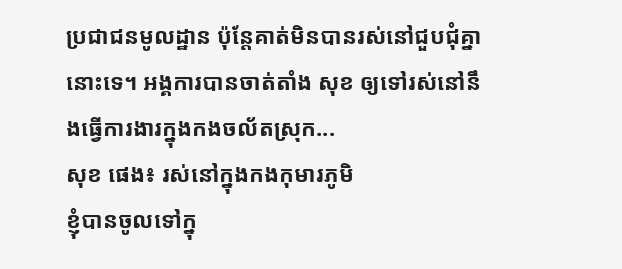ប្រជាជនមូលដ្ឋាន ប៉ុន្តែគាត់មិនបានរស់នៅជួបជុំគ្នានោះទេ។ អង្គការបានចាត់តាំង សុខ ឲ្យទៅរស់នៅនឹងធ្វើការងារក្នុងកងចល័តស្រុក...
សុខ ផេង៖ រស់នៅក្នុងកងកុមារភូមិ
ខ្ញុំបានចូលទៅក្នុ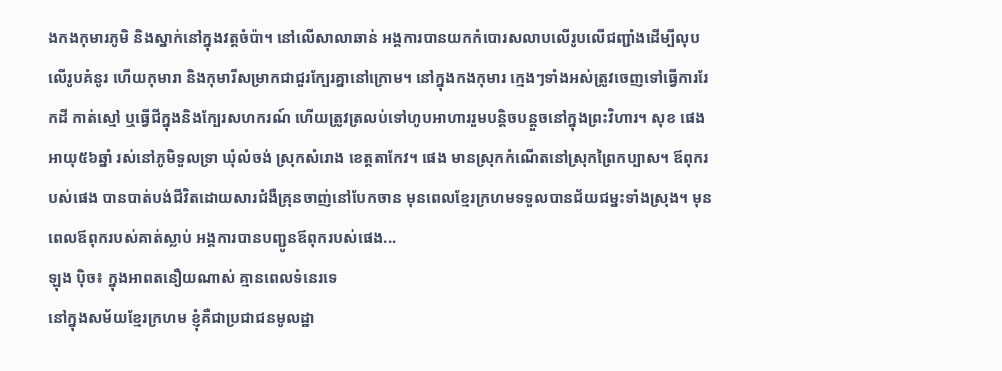ងកងកុមារភូមិ និងស្នាក់នៅក្នុងវត្តចំប៉ា។ នៅលើសាលាឆាន់ អង្គការបានយកកំបោរសលាបលើរូបលើជញ្ជាំងដើម្បីលុបលើរូបគំនូរ ហើយកុមារា និងកុមារីសម្រាកជាជួរក្បែរគ្នានៅក្រោម។ នៅក្នុងកងកុមារ ក្មេងៗទាំងអស់ត្រូវចេញទៅធ្វើការរែកដី កាត់ស្មៅ ឬធ្វើជីក្នុងនិងក្បែរសហករណ៍ ហើយត្រូវត្រលប់ទៅហូបអាហាររួមបន្តិចបន្តួចនៅក្នុងព្រះវិហារ។ សុខ ផេង អាយុ៥៦ឆ្នាំ រស់នៅភូមិទួលទ្រា ឃុំលំចង់ ស្រុកសំរោង ខេត្តតាកែវ។ ផេង មានស្រុកកំណើតនៅស្រុកព្រៃកប្បាស។ ឪពុករបស់ផេង បានបាត់បង់ជីវិតដោយសារជំងឺគ្រុនចាញ់នៅបែកចាន មុនពេលខ្មែរក្រហមទទួលបានជ័យជម្នះទាំងស្រុង។ មុនពេលឪពុករបស់គាត់ស្លាប់ អង្គការបានបញ្ជូនឪពុករបស់ផេង...
ឡុង ប៉ិច៖ ក្នុងអាពតនឿយណាស់ គ្មានពេលទំនេរទេ
នៅក្នុងសម័យខ្មែរក្រហម ខ្ញុំគឺជាប្រជាជនមូលដ្ឋា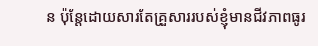ន ប៉ុន្តែដោយសារតែគ្រួសាររបស់ខ្ញុំមានជីវភាពធូរ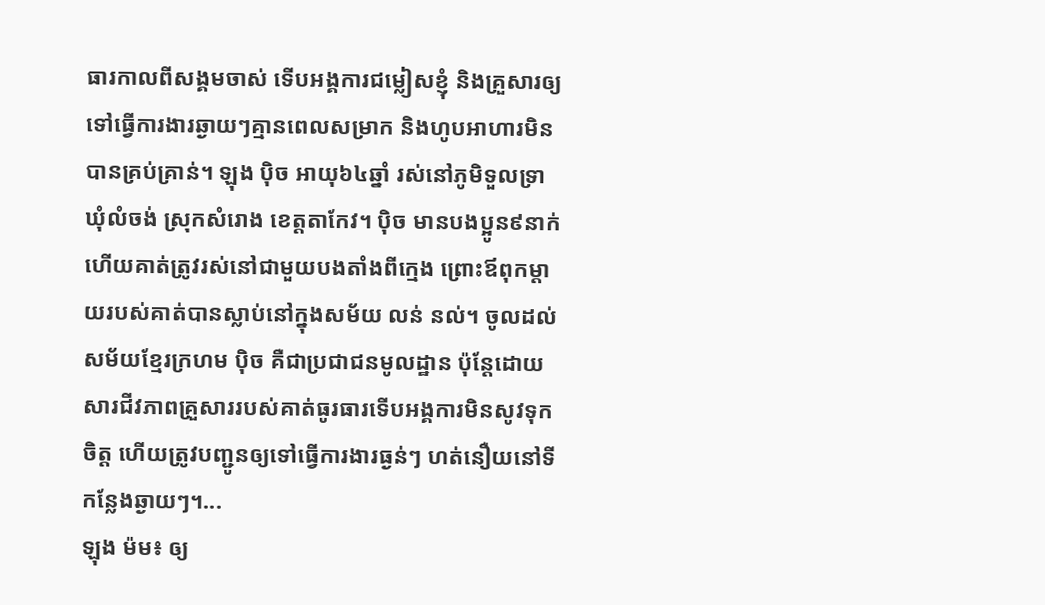ធារកាលពីសង្គមចាស់ ទើបអង្គការជម្លៀសខ្ញុំ និងគ្រួសារឲ្យទៅធ្វើការងារឆ្ងាយៗគ្មានពេលសម្រាក និងហូបអាហារមិនបានគ្រប់គ្រាន់។ ឡុង ប៉ិច អាយុ៦៤ឆ្នាំ រស់នៅភូមិទួលទ្រា ឃុំលំចង់ ស្រុកសំរោង ខេត្តតាកែវ។ ប៉ិច មានបងប្អូន៩នាក់ ហើយគាត់ត្រូវរស់នៅជាមួយបងតាំងពីក្មេង ព្រោះឪពុកម្ដាយរបស់គាត់បានស្លាប់នៅក្នុងសម័យ លន់ នល់។ ចូលដល់សម័យខ្មែរក្រហម ប៉ិច គឺជាប្រជាជនមូលដ្ឋាន ប៉ុន្តែដោយសារជីវភាពគ្រួសាររបស់គាត់ធូរធារទើបអង្គការមិនសូវទុកចិត្ត ហើយត្រូវបញ្ជូនឲ្យទៅធ្វើការងារធ្ងន់ៗ ហត់នឿយនៅទីកន្លែងឆ្ងាយៗ។...
ឡុង ម៉ម៖ ឲ្យ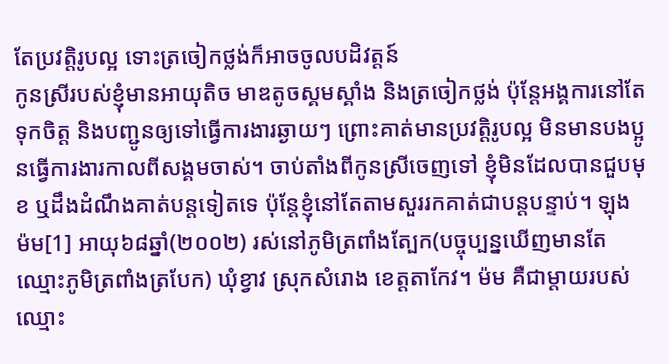តែប្រវត្តិរូបល្អ ទោះត្រចៀកថ្លង់ក៏អាចចូលបដិវត្តន៍
កូនស្រីរបស់ខ្ញុំមានអាយុតិច មាឌតូចស្គមស្គាំង និងត្រចៀកថ្លង់ ប៉ុន្តែអង្គការនៅតែទុកចិត្ត និងបញ្ជូនឲ្យទៅធ្វើការងារឆ្ងាយៗ ព្រោះគាត់មានប្រវត្តិរូបល្អ មិនមានបងប្អូនធ្វើការងារកាលពីសង្គមចាស់។ ចាប់តាំងពីកូនស្រីចេញទៅ ខ្ញុំមិនដែលបានជួបមុខ ឬដឹងដំណឹងគាត់បន្តទៀតទេ ប៉ុន្តែខ្ញុំនៅតែតាមសួររកគាត់ជាបន្តបន្ទាប់។ ឡុង ម៉ម[1] អាយុ៦៨ឆ្នាំ(២០០២) រស់នៅភូមិត្រពាំងត្បែក(បច្ចុប្បន្នឃើញមានតែឈ្មោះភូមិត្រពាំងត្របែក) ឃុំខ្វាវ ស្រុកសំរោង ខេត្តតាកែវ។ ម៉ម គឺជាម្ដាយរបស់ឈ្មោះ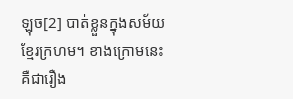ឡុច[2] បាត់ខ្លួនក្នុងសម័យខ្មែរក្រហម។ ខាងក្រោមនេះគឺជារឿង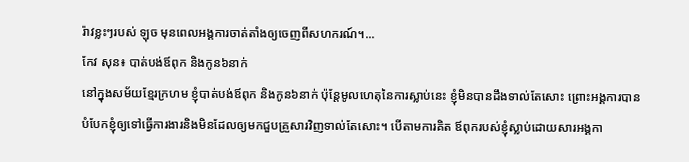រ៉ាវខ្លះៗរបស់ ឡុច មុនពេលអង្គការចាត់តាំងឲ្យចេញពីសហករណ៍។...
កែវ សុន៖ បាត់បង់ឪពុក និងកូន៦នាក់
នៅក្នុងសម័យខ្មែរក្រហម ខ្ញុំបាត់បង់ឪពុក និងកូន៦នាក់ ប៉ុន្តែមូលហេតុនៃការស្លាប់នេះ ខ្ញុំមិនបានដឹងទាល់តែសោះ ព្រោះអង្គការបានបំបែកខ្ញុំឲ្យទៅធ្វើការងារនិងមិនដែលឲ្យមកជួបគ្រួសារវិញទាល់តែសោះ។ បើតាមការគិត ឪពុករបស់ខ្ញុំស្លាប់ដោយសារអង្គកា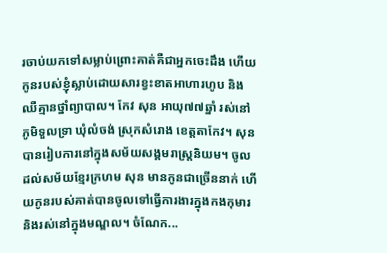រចាប់យកទៅសម្លាប់ព្រោះគាត់គឺជាអ្នកចេះដឹង ហើយកូនរបស់ខ្ញុំស្លាប់ដោយសារខ្វះខាតអាហារហូប និងឈឺគ្មានថ្នាំព្យាបាល។ កែវ សុន អាយុ៧៧ឆ្នាំ រស់នៅភូមិទួលទ្រា ឃុំលំចង់ ស្រុកសំរោង ខេត្តតាកែវ។ សុន បានរៀបការនៅក្នុងសម័យសង្គមរាស្រ្ដនិយម។ ចូលដល់សម័យខ្មែរក្រហម សុន មានកូនជាច្រើននាក់ ហើយកូនរបស់គាត់បានចូលទៅធ្វើការងារក្នុងកងកុមារ និងរស់នៅក្នុងមណ្ឌល។ ចំណែក...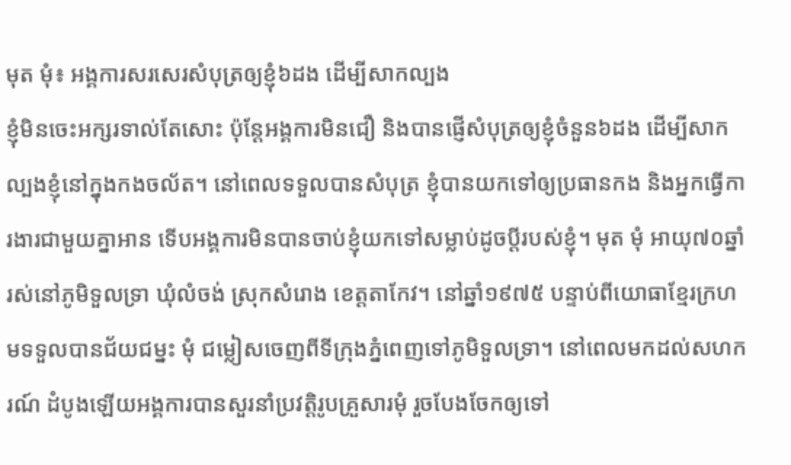មុត មុំ៖ អង្គការសរសេរសំបុត្រឲ្យខ្ញុំ៦ដង ដើម្បីសាកល្បង
ខ្ញុំមិនចេះអក្សរទាល់តែសោះ ប៉ុន្តែអង្គការមិនជឿ និងបានផ្ញើសំបុត្រឲ្យខ្ញុំចំនួន៦ដង ដើម្បីសាកល្បងខ្ញុំនៅក្នុងកងចល័ត។ នៅពេលទទួលបានសំបុត្រ ខ្ញុំបានយកទៅឲ្យប្រធានកង និងអ្នកធ្វើការងារជាមួយគ្នាអាន ទើបអង្គការមិនបានចាប់ខ្ញុំយកទៅសម្លាប់ដូចប្ដីរបស់ខ្ញុំ។ មុត មុំ អាយុ៧០ឆ្នាំ រស់នៅភូមិទួលទ្រា ឃុំលំចង់ ស្រុកសំរោង ខេត្តតាកែវ។ នៅឆ្នាំ១៩៧៥ បន្ទាប់ពីយោធាខ្មែរក្រហមទទួលបានជ័យជម្នះ មុំ ជម្លៀសចេញពីទីក្រុងភ្នំពេញទៅភូមិទួលទ្រា។ នៅពេលមកដល់សហករណ៍ ដំបូងឡើយអង្គការបានសួរនាំប្រវត្តិរូបគ្រួសារមុំ រួចបែងចែកឲ្យទៅ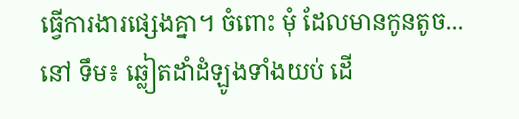ធ្វើការងារផ្សេងគ្នា។ ចំពោះ មុំ ដែលមានកូនតូច...
នៅ ទឹម៖ ឆ្លៀតដាំដំឡូងទាំងយប់ ដើ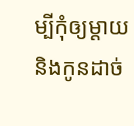ម្បីកុំឲ្យម្ដាយនិងកូនដាច់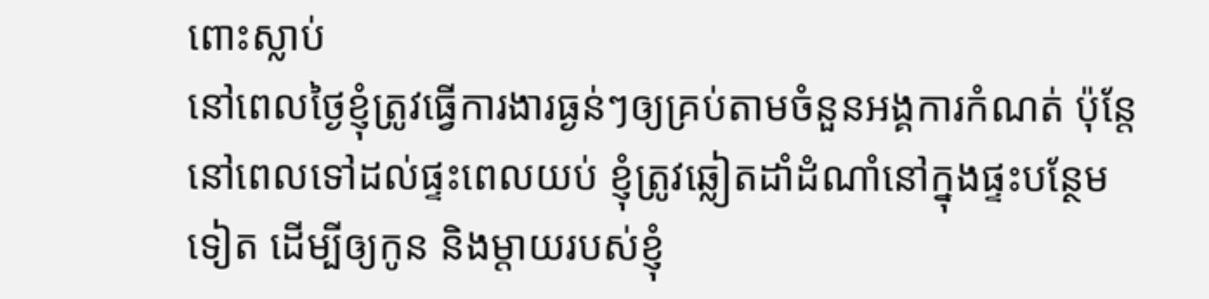ពោះស្លាប់
នៅពេលថ្ងៃខ្ញុំត្រូវធ្វើការងារធ្ងន់ៗឲ្យគ្រប់តាមចំនួនអង្គការកំណត់ ប៉ុន្តែនៅពេលទៅដល់ផ្ទះពេលយប់ ខ្ញុំត្រូវឆ្លៀតដាំដំណាំនៅក្នុងផ្ទះបន្ថែមទៀត ដើម្បីឲ្យកូន និងម្ដាយរបស់ខ្ញុំ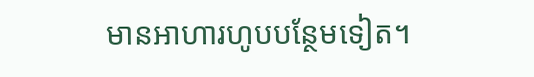មានអាហារហូបបន្ថែមទៀត។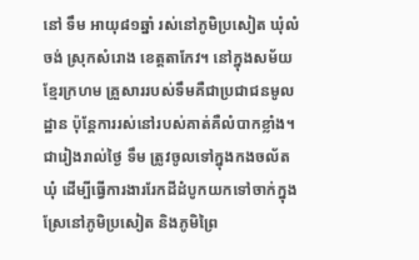នៅ ទឹម អាយុ៨១ឆ្នាំ រស់នៅភូមិប្រសៀត ឃុំលំចង់ ស្រុកសំរោង ខេត្តតាកែវ។ នៅក្នុងសម័យខ្មែរក្រហម គ្រួសាររបស់ទឹមគឺជាប្រជាជនមូលដ្ឋាន ប៉ុន្តែការរស់នៅរបស់គាត់គឺលំបាកខ្លាំង។ ជារៀងរាល់ថ្ងៃ ទឹម ត្រូវចូលទៅក្នុងកងចល័តឃុំ ដើម្បីធ្វើការងាររែកដីដំបូកយកទៅចាក់ក្នុងស្រែនៅភូមិប្រសៀត និងភូមិព្រៃ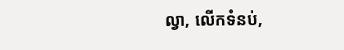ល្វា, លើកទំនប់,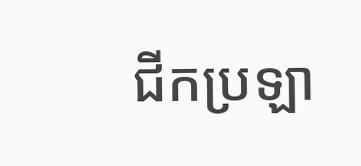ជីកប្រឡា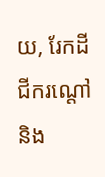យ, រែកដី ជីករណ្ដៅ និង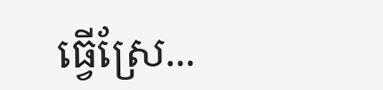ធ្វើស្រែ...